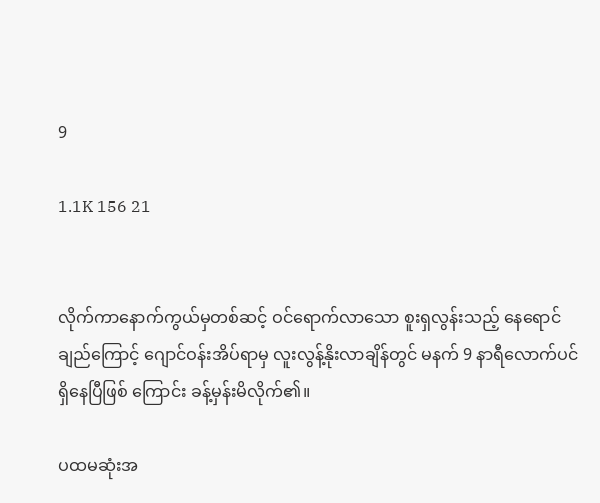9

1.1K 156 21


လိုက်ကာနောက်ကွယ်မှတစ်ဆင့် ဝင်ရောက်လာသော စူးရှလွန်းသည့် နေရောင်ချည်ကြောင့် ဂျောင်ဝန်းအိပ်ရာမှ လူးလွန့်နိုးလာချိန်တွင် မနက် 9 နာရီလောက်ပင်ရှိနေပြီဖြစ် ကြောင်း ခန့်မှန်းမိလိုက်၏။

ပထမဆုံးအ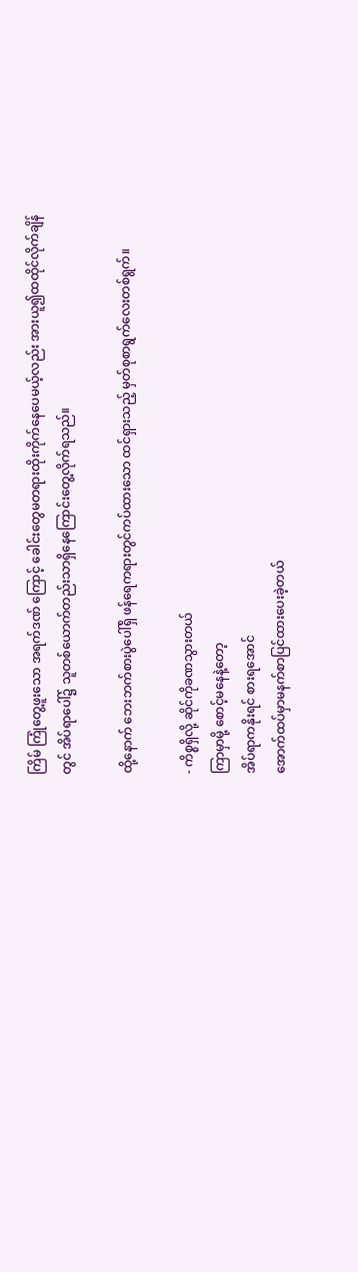ကြိမ် ကြုံတွေ့ဖူးသော အရက်ဒဏ် ကြောင့် ခေါင်းတွေမတရားထိုးကိုက်နေပေမယ့်လည်း အားယူ၍ထထိုင်လိုက်ချိန်တွင် အိပ်ရာပေါ်၌ သူတစ်ယောက်တည်းသာရှိနေကြောင်းတွေ့လိုက်ရသည်။

ထို့နောက် ဘေးဘက်စားပွဲပေါ်ရှိ ဖန်ရေကရားတွင်ကပ်ထားသော ထင်ရှားသည့် မှတ်စုစာရွက်လေးတစ်ရွက်။

- ကိစ္စရှိလို့ ဆိုင်ကိုခဏသွားတယ်
ကြာမှာမို့ စောင့်မနေနဲ့တော့
အိပ်ရာကနိုးရင် စားရအောင်
အောက်ထပ်မှာမနက်စာပြင်ထားပေးခဲ့တယ်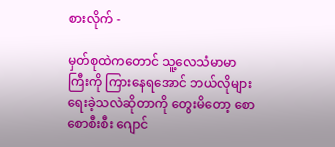စားလိုက် -

မှတ်စုထဲကတောင် သူ့လေသံမာမာကြီးကို ကြားနေရအောင် ဘယ်လိုများရေးခဲ့သလဲဆိုတာကို တွေးမိတော့ စောစောစီးစီး ဂျောင်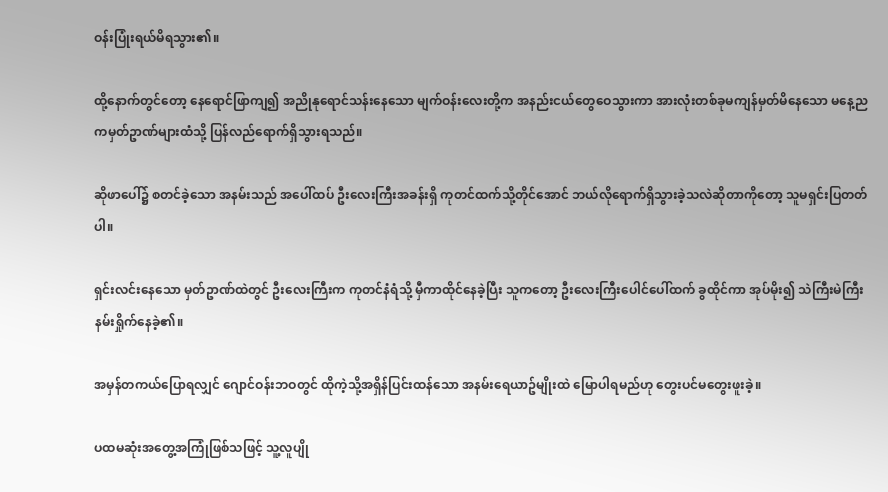ဝန်းပြုံးရယ်မိရသွား၏။

ထို့နောက်တွင်တော့ နေရောင်ဖြာကျ၍ အညိုနုရောင်သန်းနေသော မျက်ဝန်းလေးတို့က အနည်းငယ်တွေဝေသွားကာ အားလုံးတစ်ခုမကျန်မှတ်မိနေသော မနေ့ညကမှတ်ဥာဏ်များထံသို့ ပြန်လည်ရောက်ရှိသွားရသည်။

ဆိုဖာပေါ်၌ စတင်ခဲ့သော အနမ်းသည် အပေါ်ထပ် ဦးလေးကြီးအခန်းရှိ ကုတင်ထက်သို့တိုင်အောင် ဘယ်လိုရောက်ရှိသွားခဲ့သလဲဆိုတာကိုတော့ သူမရှင်းပြတတ်ပါ။

ရှင်းလင်းနေသော မှတ်ဥာဏ်ထဲတွင် ဦးလေးကြီးက ကုတင်နံရံသို့ မှီကာထိုင်နေခဲ့ပြီး သူကတော့ ဦးလေးကြီးပေါင်ပေါ်ထက် ခွထိုင်ကာ အုပ်မိုး၍ သဲကြီးမဲကြီး နမ်းရှိုက်နေခဲ့၏။

အမှန်တကယ်ပြောရလျှင် ဂျောင်ဝန်းဘဝတွင် ထိုကဲ့သို့အရှိန်ပြင်းထန်သော အနမ်းရေယာဥ်မျိုးထဲ မြောပါရမည်ဟု တွေးပင်မတွေးဖူးခဲ့။

ပထမဆုံးအတွေ့အကြုံဖြစ်သဖြင့် သူ့လူပျို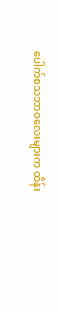ပေါက်စသဘာဝလေးများက ထိန်း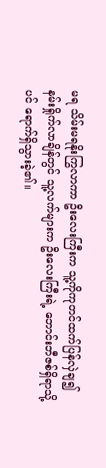မရ သိမ်းမရနိုးကြွလာကာ ဦးလေးကြီးက သူ့ကိုကုတင်ထက်ပြန်လှဲချ၍ နမ်းရှိုက်လာချိန်တွင် သူ့လက်များက ဦးလေးကြီးရဲ့ ဘောင်းဘီဇစ်ရှိရာသို့ပင် ရောက်ရှိသွားခဲ့၏။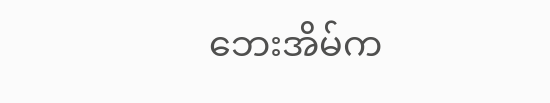ဘေးအိမ်က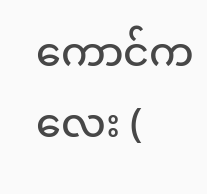ကောင်ကလေး (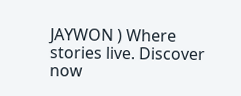JAYWON ) Where stories live. Discover now